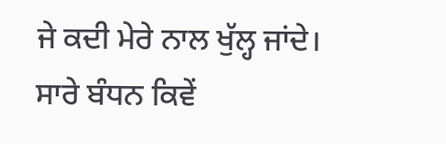ਜੇ ਕਦੀ ਮੇਰੇ ਨਾਲ ਖੁੱਲ੍ਹ ਜਾਂਦੇ।
ਸਾਰੇ ਬੰਧਨ ਕਿਵੇਂ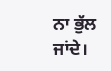ਨਾ ਭੁੱਲ ਜਾਂਦੇ।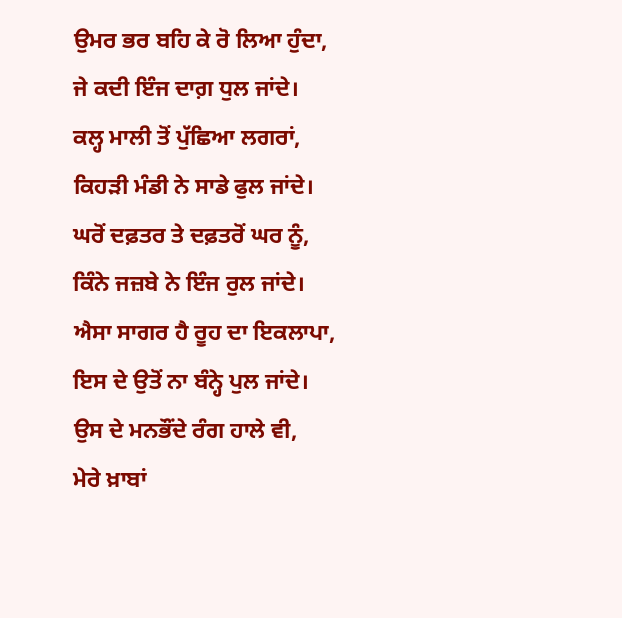ਉਮਰ ਭਰ ਬਹਿ ਕੇ ਰੋ ਲਿਆ ਹੁੰਦਾ,
ਜੇ ਕਦੀ ਇੰਜ ਦਾਗ਼ ਧੁਲ ਜਾਂਦੇ।
ਕਲ੍ਹ ਮਾਲੀ ਤੋਂ ਪੁੱਛਿਆ ਲਗਰਾਂ,
ਕਿਹੜੀ ਮੰਡੀ ਨੇ ਸਾਡੇ ਫੁਲ ਜਾਂਦੇ।
ਘਰੋਂ ਦਫ਼ਤਰ ਤੇ ਦਫ਼ਤਰੋਂ ਘਰ ਨੂੰ,
ਕਿੰਨੇ ਜਜ਼ਬੇ ਨੇ ਇੰਜ ਰੁਲ ਜਾਂਦੇ।
ਐਸਾ ਸਾਗਰ ਹੈ ਰੂਹ ਦਾ ਇਕਲਾਪਾ,
ਇਸ ਦੇ ਉਤੋਂ ਨਾ ਬੰਨ੍ਹੇ ਪੁਲ ਜਾਂਦੇ।
ਉਸ ਦੇ ਮਨਭੌਂਦੇ ਰੰਗ ਹਾਲੇ ਵੀ,
ਮੇਰੇ ਖ਼ਾਬਾਂ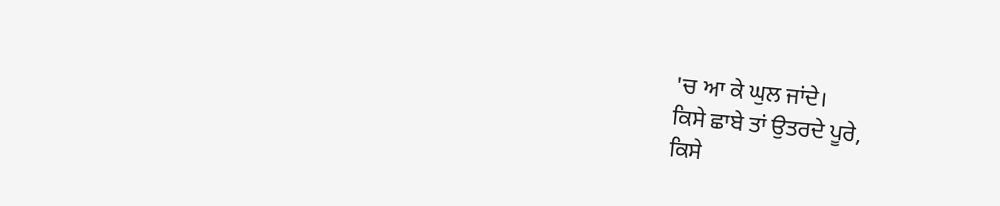'ਚ ਆ ਕੇ ਘੁਲ ਜਾਂਦੇ।
ਕਿਸੇ ਛਾਬੇ ਤਾਂ ਉਤਰਦੇ ਪੂਰੇ,
ਕਿਸੇ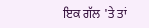ਇਕ ਗੱਲ 'ਤੇ ਤਾਂ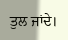ਤੁਲ ਜਾਂਦੇ।